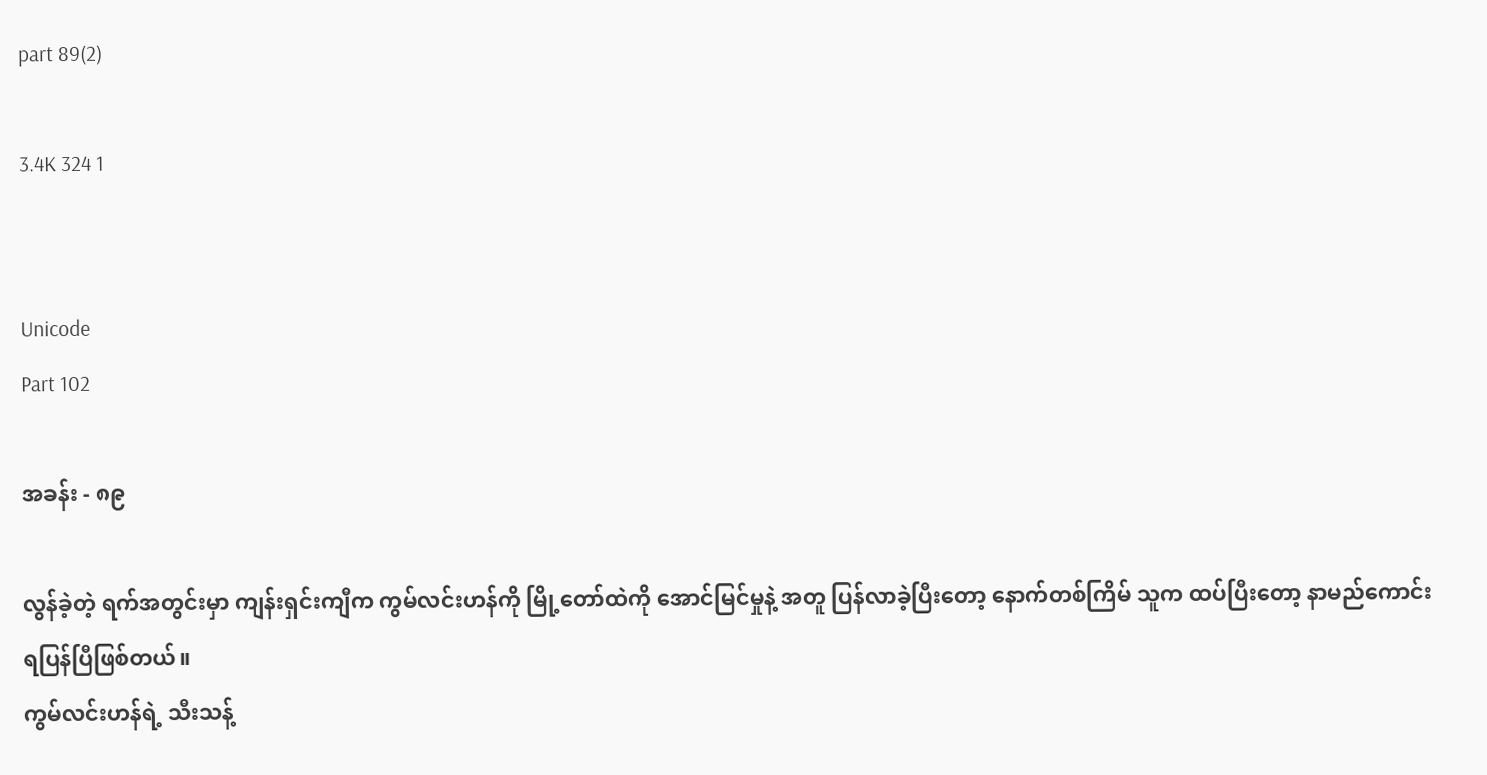part 89(2)

3.4K 324 1


Unicode
Part 102

အခန်း - ၈၉

လွန်ခဲ့တဲ့ ရက်အတွင်းမှာ ကျန်းရှင်းကျီက ကွမ်လင်းဟန်ကို မြို့တော်ထဲကို အောင်မြင်မှုနဲ့ အတူ ပြန်လာခဲ့ပြီးတော့ နောက်တစ်ကြိမ် သူက ထပ်ပြီးတော့ နာမည်ကောင်းရပြန်ပြီဖြစ်တယ်။
ကွမ်လင်းဟန်ရဲ့ သီးသန့်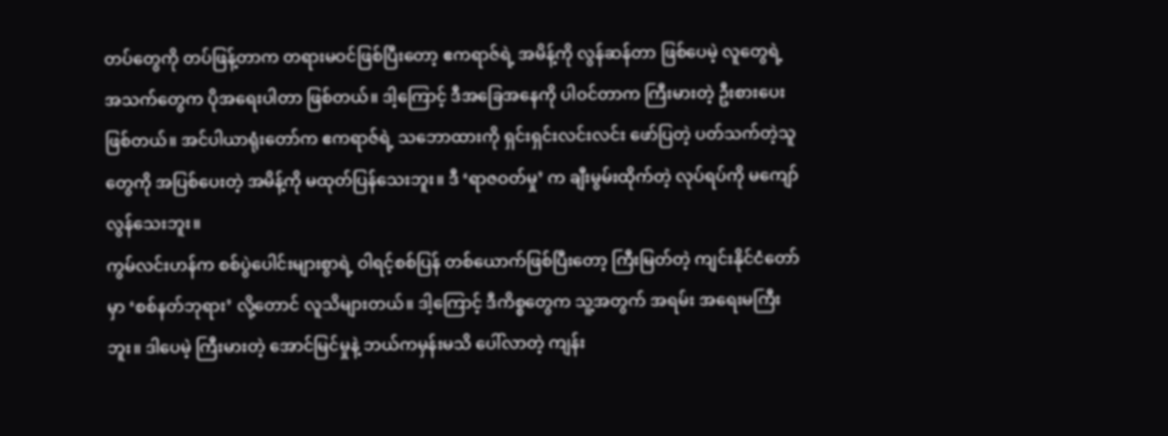တပ်တွေကို တပ်ဖြန့်တာက တရားမဝင်ဖြစ်ပြီးတော့ ဧကရာဇ်ရဲ့ အမိန့်ကို လွန်ဆန်တာ ဖြစ်ပေမဲ့ လူတွေရဲ့ အသက်တွေက ပိုအရေးပါတာ ဖြစ်တယ်။ ဒါ့ကြောင့် ဒီအခြေအနေကို ပါဝင်တာက ကြီးမားတဲ့ ဦးစားပေးဖြစ်တယ်။ အင်ပါယာရုံးတော်က ဧကရာဇ်ရဲ့ သဘောထားကို ရှင်းရှင်းလင်းလင်း ဖော်ပြတဲ့ ပတ်သက်တဲ့သူတွေကို အပြစ်ပေးတဲ့ အမိန့်ကို မထုတ်ပြန်သေးဘူး။ ဒီ ‘ရာဇဝတ်မှု’ က ချီးမွမ်းထိုက်တဲ့ လုပ်ရပ်ကို မကျော်လွန်သေးဘူး။
ကွမ်လင်းဟန်က စစ်ပွဲပေါင်းများစွာရဲ့ ဝါရင့်စစ်ပြန် တစ်ယောက်ဖြစ်ပြီးတော့ ကြီးမြတ်တဲ့ ကျင်းနိုင်ငံတော်မှာ ‘စစ်နတ်ဘုရား’ လို့တောင် လူသိများတယ်။ ဒါ့ကြောင့် ဒီကိစ္စတွေက သူ့အတွက် အရမ်း အရေးမကြီးဘူး။ ဒါပေမဲ့ ကြီးမားတဲ့ အောင်မြင်မှုနဲ့ ဘယ်ကမှန်းမသိ ပေါ်လာတဲ့ ကျန်း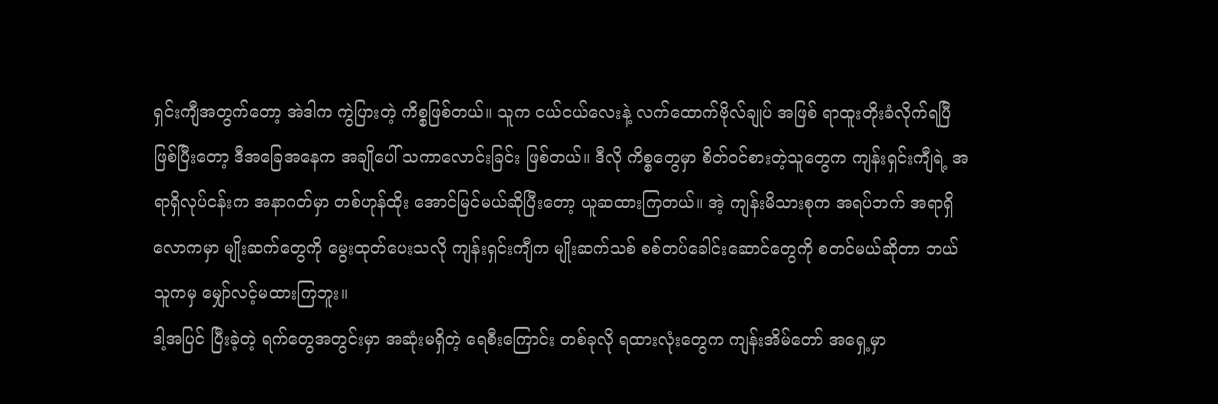ရှင်းကျီအတွက်တော့ အဲဒါက ကွဲပြားတဲ့ ကိစ္စဖြစ်တယ်။ သူက ငယ်ငယ်လေးနဲ့ လက်ထောက်ဗိုလ်ချုပ် အဖြစ် ရာထူးတိုးခံလိုက်ရပြီဖြစ်ပြီးတော့ ဒီအခြေအနေက အချိုပေါ် သကာလောင်းခြင်း ဖြစ်တယ်။ ဒီလို ကိစ္စတွေမှာ စိတ်ဝင်စားတဲ့သူတွေက ကျန်းရှင်းကျီရဲ့ အရာရှိလုပ်ငန်းက အနာဂတ်မှာ တစ်ဟုန်ထိုး အောင်မြင်မယ်ဆိုပြီးတော့ ယူဆထားကြတယ်။ အဲ့ ကျန်းမိသားစုက အရပ်ဘက် အရာရှိ လောကမှာ မျိုးဆက်တွေကို မွေးထုတ်ပေးသလို ကျန်းရှင်းကျီက မျိုးဆက်သစ် စစ်တပ်ခေါင်းဆောင်တွေကို စတင်မယ်ဆိုတာ ဘယ်သူကမှ မျှော်လင့်မထားကြဘူး။
ဒါ့အပြင် ပြီးခဲ့တဲ့ ရက်တွေအတွင်းမှာ အဆုံးမရှိတဲ့ ရေစီးကြောင်း တစ်ခုလို ရထားလုံးတွေက ကျန်းအိမ်တော် အရှေ့မှာ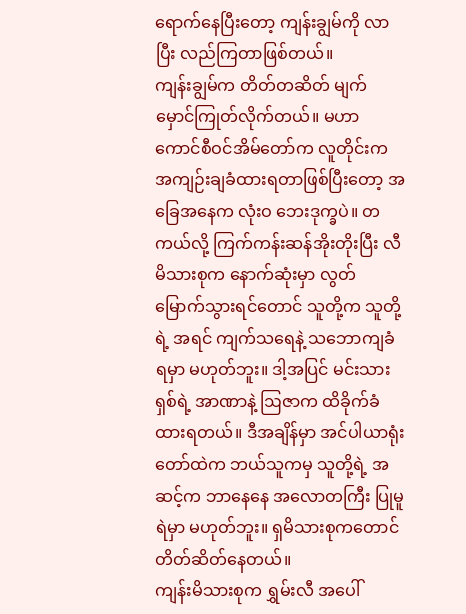ရောက်နေပြီးတော့ ကျန်းချွမ်ကို လာပြီး လည်ကြတာဖြစ်တယ်။
ကျန်းချွမ်က တိတ်တဆိတ် မျက်မှောင်ကြုတ်လိုက်တယ်။ မဟာကောင်စီဝင်အိမ်တော်က လူတိုင်းက အကျဉ်းချခံထားရတာဖြစ်ပြီးတော့ အခြေအနေက လုံးဝ ဘေးဒုက္ခပဲ။ တကယ်လို့ ကြက်ကန်းဆန်အိုးတိုးပြီး လီမိသားစုက နောက်ဆုံးမှာ လွတ်မြောက်သွားရင်တောင် သူတို့က သူတို့ရဲ့ အရင် ကျက်သရေနဲ့ သဘောကျခံရမှာ မဟုတ်ဘူး။ ဒါ့အပြင် မင်းသားရှစ်ရဲ့ အာဏာနဲ့ ဩဇာက ထိခိုက်ခံထားရတယ်။ ဒီအချိန်မှာ အင်ပါယာရုံးတော်ထဲက ဘယ်သူကမှ သူတို့ရဲ့ အဆင့်က ဘာနေနေ အလောတကြီး ပြုမူရဲမှာ မဟုတ်ဘူး။ ရှမိသားစုကတောင် တိတ်ဆိတ်နေတယ်။
ကျန်းမိသားစုက ရွှမ်းလီ အပေါ်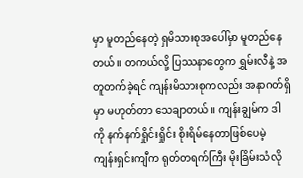မှာ မူတည်နေတဲ့ ရှမိသားစုအပေါ်မှာ မူတည်နေတယ်။ တကယ်လို့ ပြဿနာတွေက ရွှမ်းလီနဲ့ အတူတက်ခဲ့ရင် ကျန်းမိသားစုကလည်း အနာဂတ်ရှိမှာ မဟုတ်တာ သေချာတယ်။ ကျန်းချွမ်က ဒါကို နက်နက်ရှိုင်းရှိုင်း စိုးရိမ်နေတာဖြစ်ပေမဲ့ ကျန်းရှင်းကျီက ရုတ်တရက်ကြီး မိုးခြိမ်းသံလို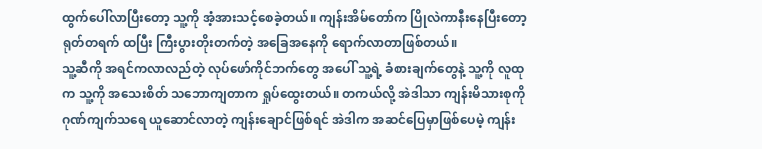ထွက်ပေါ်လာပြီးတော့ သူ့ကို အံ့အားသင့်စေခဲ့တယ်။ ကျန်းအိမ်တော်က ပြိုလဲကာနီးနေပြီးတော့ ရုတ်တရက် ထပြီး ကြီးပွားတိုးတက်တဲ့ အခြေအနေကို ရောက်လာတာဖြစ်တယ်။
သူ့ဆီကို အရင်ကလာလည်တဲ့ လုပ်ဖော်ကိုင်ဘက်တွေ အပေါ် သူ့ရဲ့ ခံစားချက်တွေနဲ့ သူ့ကို လူထုက သူ့ကို အသေးစိတ် သဘောကျတာက ရှုပ်ထွေးတယ်။ တကယ်လို့ အဲဒါသာ ကျန်းမိသားစုကို ဂုဏ်ကျက်သရေ ယူဆောင်လာတဲ့ ကျန်းချောင်ဖြစ်ရင် အဲဒါက အဆင်ပြေမှာဖြစ်ပေမဲ့ ကျန်း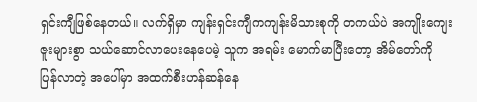ရှင်းကျီဖြစ်နေတယ်။ လက်ရှိမှာ ကျန်းရှင်းကျီကကျန်းမိသားစုကို တကယ်ပဲ အကျိုးကျေးဇူးများစွာ သယ်ဆောင်လာပေးနေပေမဲ့ သူက အရမ်း မောက်မာပြီးတော့ အိမ်တော်ကို ပြန်လာတဲ့ အပေါ်မှာ အထက်စီးဟန်ဆန်နေ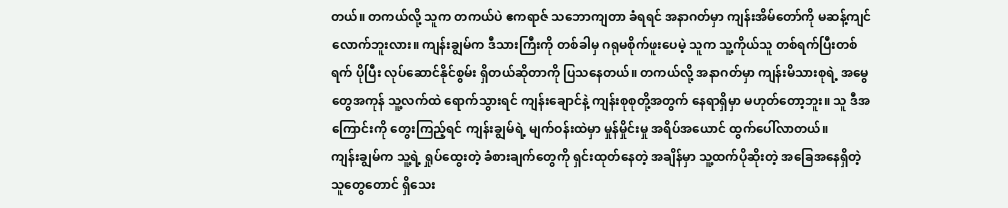တယ်။ တကယ်လို့ သူက တကယ်ပဲ ဧကရာဇ် သဘောကျတာ ခံရရင် အနာဂတ်မှာ ကျန်းအိမ်တော်ကို မဆန့်ကျင်လောက်ဘူးလား။ ကျန်းချွမ်က ဒီသားကြီးကို တစ်ခါမှ ဂရုမစိုက်ဖူးပေမဲ့ သူက သူ့ကိုယ်သူ တစ်ရက်ပြီးတစ်ရက် ပိုပြီး လုပ်ဆောင်နိုင်စွမ်း ရှိတယ်ဆိုတာကို ပြသနေတယ်။ တကယ်လို့ အနာဂတ်မှာ ကျန်းမိသားစုရဲ့ အမွေတွေအကုန် သူ့လက်ထဲ ရောက်သွားရင် ကျန်းချောင်နဲ့ ကျန်းစုစုတို့အတွက် နေရာရှိမှာ မဟုတ်တော့ဘူး။ သူ ဒီအကြောင်းကို တွေးကြည့်ရင် ကျန်းချွမ်ရဲ့ မျက်ဝန်းထဲမှာ မှုန်မှိုင်းမှု အရိပ်အယောင် ထွက်ပေါ်လာတယ်။
ကျန်းချွမ်က သူ့ရဲ့ ရှုပ်ထွေးတဲ့ ခံစားချက်တွေကို ရှင်းထုတ်နေတဲ့ အချိန်မှာ သူ့ထက်ပိုဆိုးတဲ့ အခြေအနေရှိတဲ့ သူတွေတောင် ရှိသေး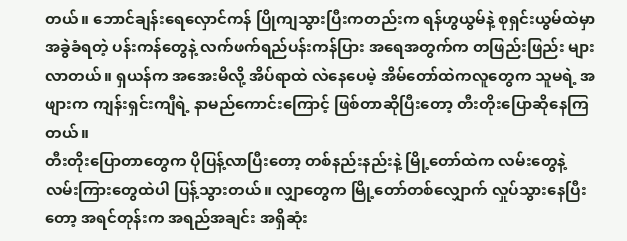တယ်။ ဘောင်ချန်းရေလှောင်ကန် ပြိုကျသွားပြီးကတည်းက ရန်ဟွယွမ်နဲ့ စုရှင်းယွမ်ထဲမှာ အခွဲခံရတဲ့ ပန်းကန်တွေနဲ့ လက်ဖက်ရည်ပန်းကန်ပြား အရေအတွက်က တဖြည်းဖြည်း များလာတယ်။ ရှယန်က အအေးမိလို့ အိပ်ရာထဲ လဲနေပေမဲ့ အိမ်တော်ထဲကလူတွေက သူမရဲ့ အဖျားက ကျန်းရှင်းကျီရဲ့ နာမည်ကောင်းကြောင့် ဖြစ်တာဆိုပြီးတော့ တီးတိုးပြောဆိုနေကြတယ်။
တီးတိုးပြောတာတွေက ပိုပြန့်လာပြီးတော့ တစ်နည်းနည်းနဲ့ မြို့တော်ထဲက လမ်းတွေနဲ့ လမ်းကြားတွေထဲပါ ပြန့်သွားတယ်။ လျှာတွေက မြို့တော်တစ်လျှောက် လှုပ်သွားနေပြီးတော့ အရင်တုန်းက အရည်အချင်း အရှိဆုံး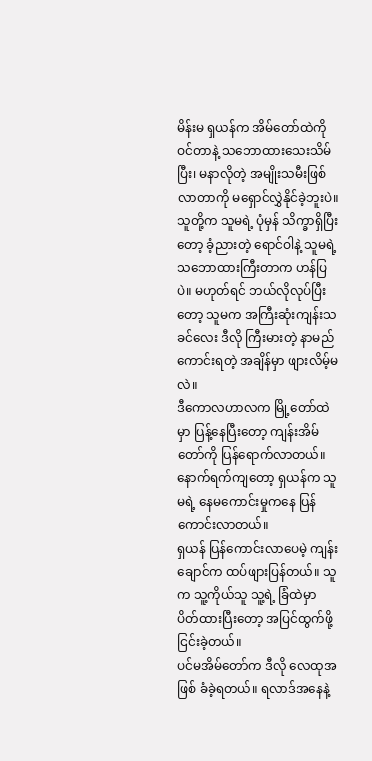မိန်းမ ရှယန်က အိမ်တော်ထဲကို ဝင်တာနဲ့ သဘောထားသေးသိမ်ပြီး၊ မနာလိုတဲ့ အမျိုးသမီးဖြစ်လာတာကို မရှောင်လွှဲနိုင်ခဲ့ဘူးပဲ။ သူတို့က သူမရဲ့ ပုံမှန် သိက္ခာရှိပြီးတော့ ခံ့ညားတဲ့ ရောင်ဝါနဲ့ သူမရဲ့ သဘောထားကြီးတာက ဟန်ပြပဲ။ မဟုတ်ရင် ဘယ်လိုလုပ်ပြီးတော့ သူမက အကြီးဆုံးကျန်းသခင်လေး ဒီလို ကြီးမားတဲ့ နာမည်ကောင်းရတဲ့ အချိန်မှာ ဖျားလိမ့်မလဲ။
ဒီကောလဟာလက မြို့တော်ထဲမှာ ပြန့်နေပြီးတော့ ကျန်းအိမ်တော်ကို ပြန်ရောက်လာတယ်။ နောက်ရက်ကျတော့ ရှယန်က သူမရဲ့ နေမကောင်းမှုကနေ ပြန်ကောင်းလာတယ်။
ရှယန် ပြန်ကောင်းလာပေမဲ့ ကျန်းချောင်က ထပ်ဖျားပြန်တယ်။ သူက သူ့ကိုယ်သူ သူ့ရဲ့ ခြံထဲမှာ ပိတ်ထားပြီးတော့ အပြင်ထွက်ဖို့ ငြင်းခဲ့တယ်။
ပင်မအိမ်တော်က ဒီလို လေထုအဖြစ် ခံခဲ့ရတယ်။ ရလာဒ်အနေနဲ့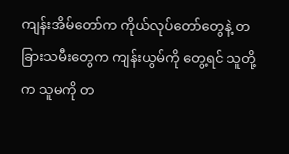ကျန်းအိမ်တော်က ကိုယ်လုပ်တော်တွေနဲ့ တခြားသမီးတွေက ကျန်းယွမ်ကို တွေ့ရင် သူတို့က သူမကို တ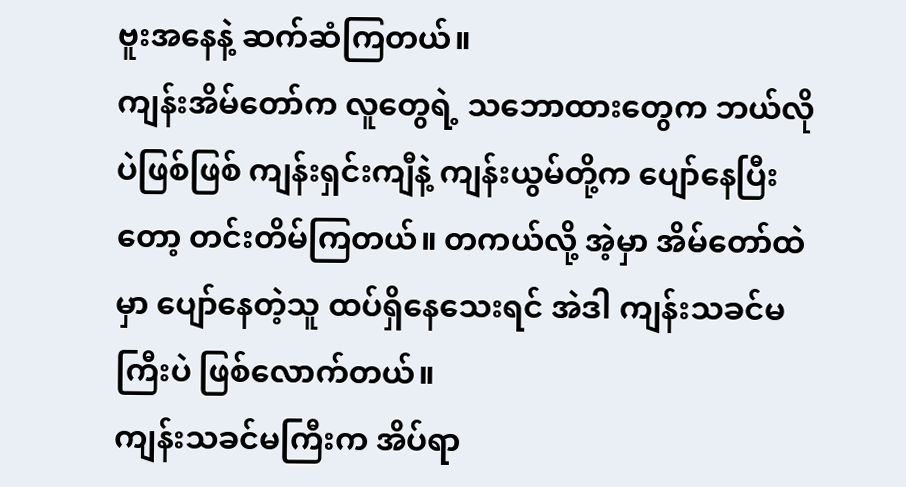ဗူးအနေနဲ့ ဆက်ဆံကြတယ်။
ကျန်းအိမ်တော်က လူတွေရဲ့ သဘောထားတွေက ဘယ်လိုပဲဖြစ်ဖြစ် ကျန်းရှင်းကျီနဲ့ ကျန်းယွမ်တို့က ပျော်နေပြီးတော့ တင်းတိမ်ကြတယ်။ တကယ်လို့ အဲ့မှာ အိမ်တော်ထဲမှာ ပျော်နေတဲ့သူ ထပ်ရှိနေသေးရင် အဲဒါ ကျန်းသခင်မကြီးပဲ ဖြစ်လောက်တယ်။
ကျန်းသခင်မကြီးက အိပ်ရာ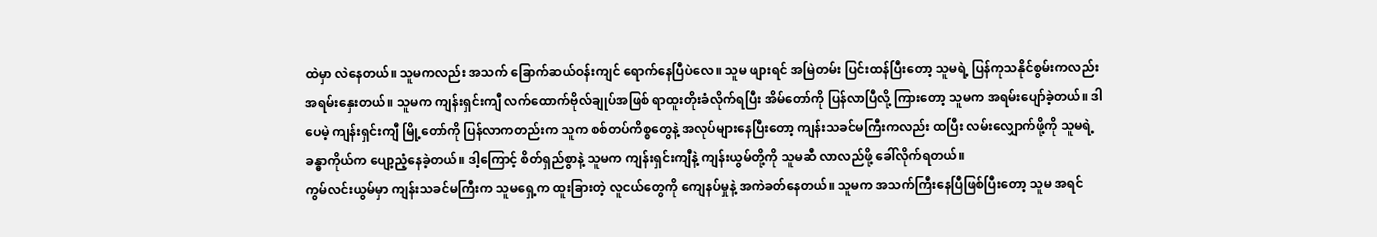ထဲမှာ လဲနေတယ်။ သူမကလည်း အသက် ခြောက်ဆယ်ဝန်းကျင် ရောက်နေပြီပဲလေ။ သူမ ဖျားရင် အမြဲတမ်း ပြင်းထန်ပြီးတော့ သူမရဲ့ ပြန်ကုသနိုင်စွမ်းကလည်း အရမ်းနှေးတယ်။ သူမက ကျန်းရှင်းကျီ လက်ထောက်ဗိုလ်ချုပ်အဖြစ် ရာထူးတိုးခံလိုက်ရပြီး အိမ်တော်ကို ပြန်လာပြီလို့ ကြားတော့ သူမက အရမ်းပျော်ခဲ့တယ်။ ဒါပေမဲ့ ကျန်းရှင်းကျီ မြို့တော်ကို ပြန်လာကတည်းက သူက စစ်တပ်ကိစ္စတွေနဲ့ အလုပ်များနေပြီးတော့ ကျန်းသခင်မကြီးကလည်း ထပြီး လမ်းလျှောက်ဖို့ကို သူမရဲ့ ခန္ဓာကိုယ်က ပျော့ညံ့နေခဲ့တယ်။ ဒါ့ကြောင့် စိတ်ရှည်စွာနဲ့ သူမက ကျန်းရှင်းကျီနဲ့ ကျန်းယွမ်တို့ကို သူမဆီ လာလည်ဖို့ ခေါ်လိုက်ရတယ်။
ကွမ်လင်းယွမ်မှာ ကျန်းသခင်မကြီးက သူမရှေ့က ထူးခြားတဲ့ လူငယ်တွေကို ကျေနပ်မှုနဲ့ အကဲခတ်နေတယ်။ သူမက အသက်ကြီးနေပြီဖြစ်ပြီးတော့ သူမ အရင်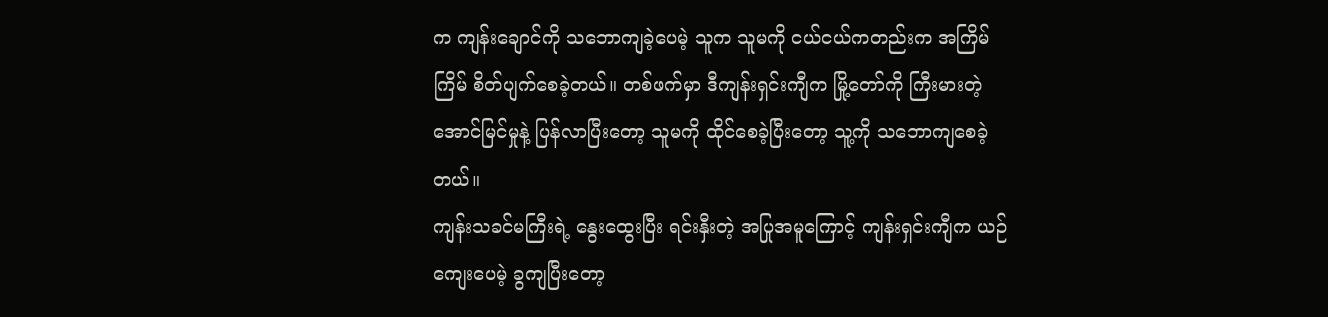က ကျန်းချောင်ကို သဘောကျခဲ့ပေမဲ့ သူက သူမကို ငယ်ငယ်ကတည်းက အကြိမ်ကြိမ် စိတ်ပျက်စေခဲ့တယ်။ တစ်ဖက်မှာ ဒီကျန်းရှင်းကျီက မြို့တော်ကို ကြီးမားတဲ့ အောင်မြင်မှုနဲ့ ပြန်လာပြီးတော့ သူမကို ထိုင်စေခဲ့ပြီးတော့ သူ့ကို သဘောကျစေခဲ့တယ်။
ကျန်းသခင်မကြီးရဲ့ နွေးထွေးပြီး ရင်းနှီးတဲ့ အပြုအမူကြောင့် ကျန်းရှင်းကျီက ယဉ်ကျေးပေမဲ့ ခွကျပြီးတော့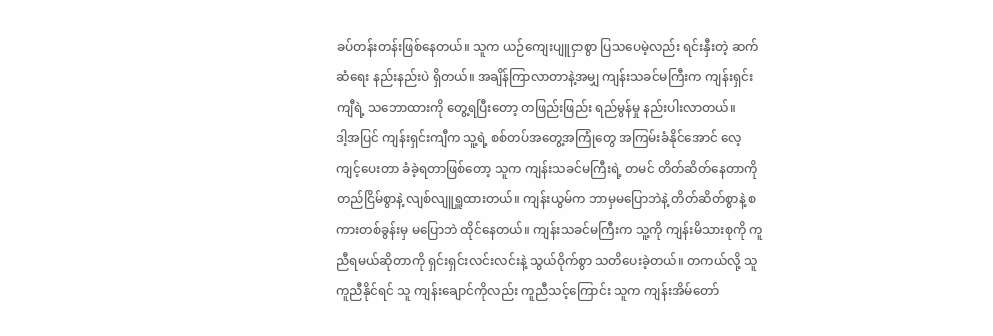ခပ်တန်းတန်းဖြစ်နေတယ်။ သူက ယဉ်ကျေးပျူငှာစွာ ပြသပေမဲ့လည်း ရင်းနှီးတဲ့ ဆက်ဆံရေး နည်းနည်းပဲ ရှိတယ်။ အချိန်ကြာလာတာနဲ့အမျှ ကျန်းသခင်မကြီးက ကျန်းရှင်းကျီရဲ့ သဘောထားကို တွေ့ရပြီးတော့ တဖြည်းဖြည်း ရည်မွန်မှု နည်းပါးလာတယ်။
ဒါ့အပြင် ကျန်းရှင်းကျီက သူ့ရဲ့ စစ်တပ်အတွေ့အကြုံတွေ အကြမ်းခံနိုင်အောင် လေ့ကျင့်ပေးတာ ခံခဲ့ရတာဖြစ်တော့ သူက ကျန်းသခင်မကြီးရဲ့ တမင် တိတ်ဆိတ်နေတာကို တည်ငြိမ်စွာနဲ့ လျစ်လျူရှူထားတယ်။ ကျန်းယွမ်က ဘာမှမပြောဘဲနဲ့ တိတ်ဆိတ်စွာနဲ့ စကားတစ်ခွန်းမှ မပြောဘဲ ထိုင်နေတယ်။ ကျန်းသခင်မကြီးက သူ့ကို ကျန်းမိသားစုကို ကူညီရမယ်ဆိုတာကို ရှင်းရှင်းလင်းလင်းနဲ့ သွယ်ဝိုက်စွာ သတိပေးခဲ့တယ်။ တကယ်လို့ သူကူညီနိုင်ရင် သူ ကျန်းချောင်ကိုလည်း ကူညီသင့်ကြောင်း သူက ကျန်းအိမ်တော်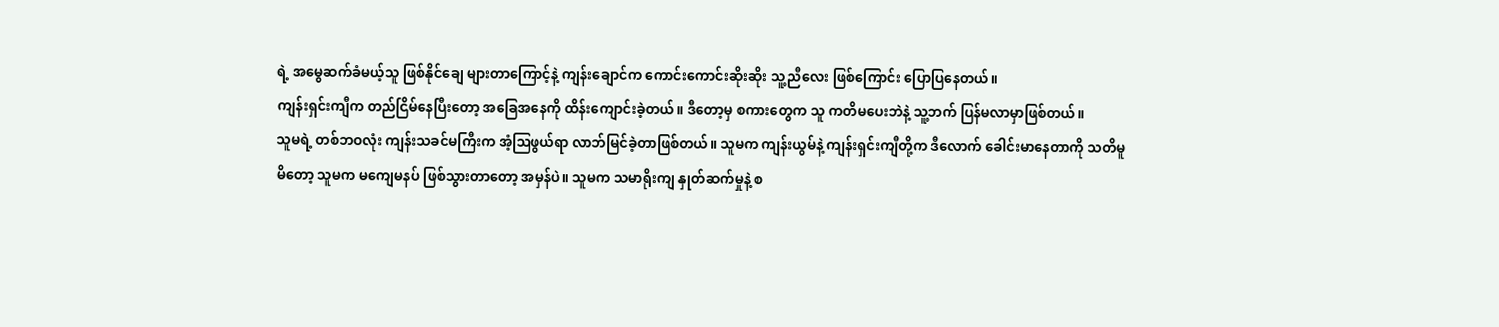ရဲ့ အမွေဆက်ခံမယ့်သူ ဖြစ်နိုင်ချေ များတာကြောင့်နဲ့ ကျန်းချောင်က ကောင်းကောင်းဆိုးဆိုး သူ့ညီလေး ဖြစ်ကြောင်း ပြောပြနေတယ်။
ကျန်းရှင်းကျီက တည်ငြိမ်နေပြီးတော့ အခြေအနေကို ထိန်းကျောင်းခဲ့တယ်။ ဒီတော့မှ စကားတွေက သူ ကတိမပေးဘဲနဲ့ သူ့ဘက် ပြန်မလာမှာဖြစ်တယ်။
သူမရဲ့ တစ်ဘဝလုံး ကျန်းသခင်မကြီးက အံ့ဩဖွယ်ရာ လာဘ်မြင်ခဲ့တာဖြစ်တယ်။ သူမက ကျန်းယွမ်နဲ့ ကျန်းရှင်းကျီတို့က ဒီလောက် ခေါင်းမာနေတာကို သတိမူမိတော့ သူမက မကျေမနပ် ဖြစ်သွားတာတော့ အမှန်ပဲ။ သူမက သမာရိုးကျ နှုတ်ဆက်မှုနဲ့ စ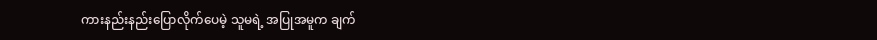ကားနည်းနည်းပြောလိုက်ပေမဲ့ သူမရဲ့ အပြုအမူက ချက်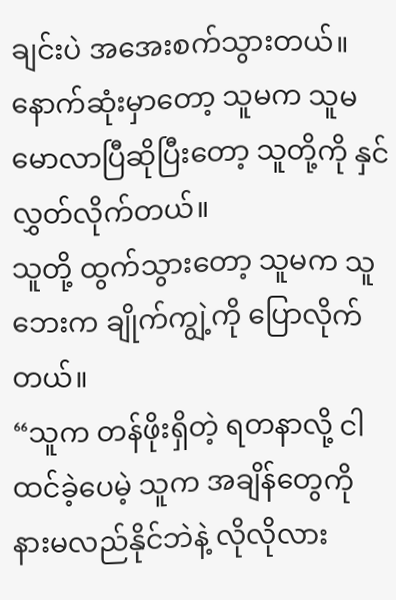ချင်းပဲ အအေးစက်သွားတယ်။ နောက်ဆုံးမှာတော့ သူမက သူမ မောလာပြီဆိုပြီးတော့ သူတို့ကို နှင်လွှတ်လိုက်တယ်။
သူတို့ ထွက်သွားတော့ သူမက သူဘေးက ချိုက်ကျွဲ့ကို ပြောလိုက်တယ်။
“သူက တန်ဖိုးရှိတဲ့ ရတနာလို့ ငါထင်ခဲ့ပေမဲ့ သူက အချိန်တွေကို နားမလည်နိုင်ဘဲနဲ့ လိုလိုလား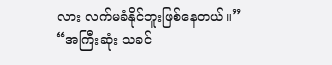လား လက်မခံနိုင်ဘူးဖြစ်နေတယ်။”
“အကြီးဆုံး သခင်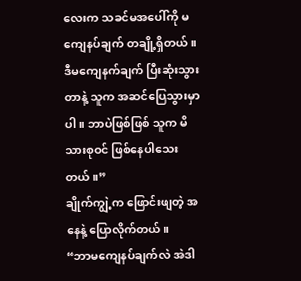လေးက သခင်မအပေါ်ကို မကျေနပ်ချက် တချို့ရှိတယ်။ ဒီမကျေနက်ချက် ပြီးဆုံးသွားတာနဲ့ သူက အဆင်ပြေသွားမှာပါ။ ဘာပဲဖြစ်ဖြစ် သူက မိသားစုဝင် ဖြစ်နေပါသေးတယ်။”
ချိုက်ကျွဲ့က ဖြောင်းဖျတဲ့ အနေနဲ့ ပြောလိုက်တယ်။
“ဘာမကျေနပ်ချက်လဲ အဲဒါ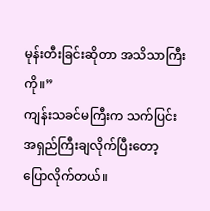မုန်းတီးခြင်းဆိုတာ အသိသာကြီးကို။”
ကျန်းသခင်မကြီးက သက်ပြင်း အရှည်ကြီးချလိုက်ပြီးတော့ ပြောလိုက်တယ်။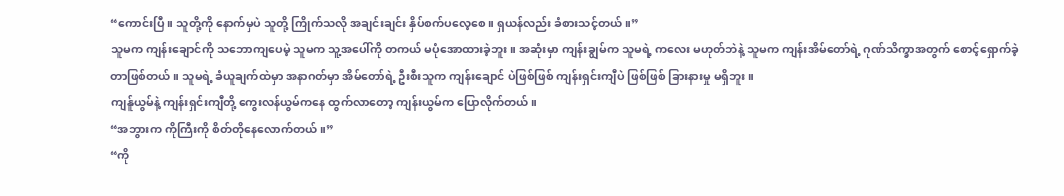“ကောင်းပြီ။ သူတို့ကို နောက်မှပဲ သူတို့ ကြိုက်သလို အချင်းချင်း နှိပ်စက်ပလေ့စေ။ ရှယန်လည်း ခံစားသင့်တယ်။”
သူမက ကျန်းချောင်ကို သဘောကျပေမဲ့ သူမက သူ့အပေါ်ကို တကယ် မပုံအောထားခဲ့ဘူး။ အဆုံးမှာ ကျန်းချွမ်က သူမရဲ့ ကလေး မဟုတ်ဘဲနဲ့ သူမက ကျန်းအိမ်တော်ရဲ့ ဂုဏ်သိက္ခာအတွက် စောင့်ရှောက်ခဲ့တာဖြစ်တယ်။ သူမရဲ့ ခံယူချက်ထဲမှာ အနာဂတ်မှာ အိမ်တော်ရဲ့ ဦးစီးသူက ကျန်းချောင် ပဲဖြစ်ဖြစ် ကျန်းရှင်းကျီပဲ ဖြစ်ဖြစ် ခြားနားမှု မရှိဘူး။
ကျန်ူယွမ်နဲ့ ကျန်းရှင်းကျီတို့ ကွေးလန်ယွမ်ကနေ ထွက်လာတော့ ကျန်းယွမ်က ပြောလိုက်တယ်။
“အဘွားက ကိုကြီးကို စိတ်တိုနေလောက်တယ်။”
“ကို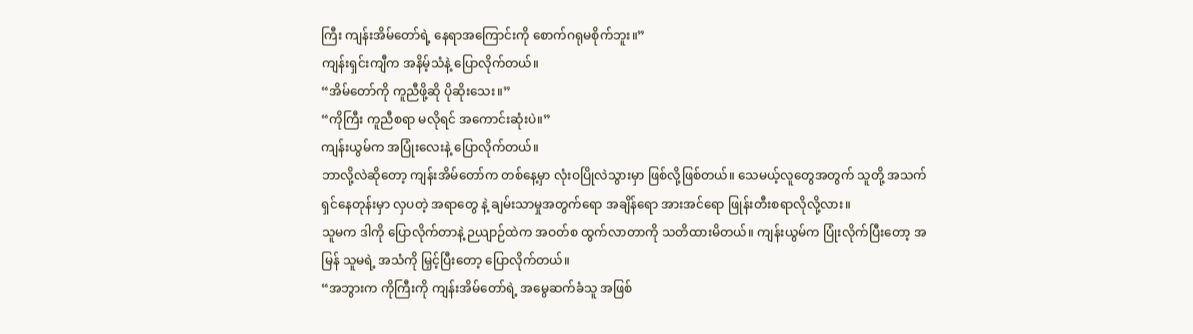ကြီး ကျန်းအိမ်တော်ရဲ့ နေရာအကြောင်းကို စောက်ဂရုမစိုက်ဘူး။”
ကျန်းရှင်းကျီက အနိမ့်သံနဲ့ ပြောလိုက်တယ်။
“အိမ်တော်ကို ကူညီဖို့ဆို ပိုဆိုးသေး။”
“ကိုကြီး ကူညီစရာ မလိုရင် အကောင်းဆုံးပဲ။”
ကျန်းယွမ်က အပြုံးလေးနဲ့ ပြောလိုက်တယ်။
ဘာလို့လဲဆိုတော့ ကျန်းအိမ်တော်က တစ်နေ့မှာ လုံးဝပြိုလဲသွားမှာ ဖြစ်လို့ဖြစ်တယ်။ သေမယ့်လူတွေအတွက် သူတို့ အသက်ရှင်နေတုန်းမှာ လှပတဲ့ အရာတွေ နဲ့ ချမ်းသာမှုအတွက်ရော အချိန်ရော အားအင်ရော ဖြုန်းတီးစရာလိုလို့လား။
သူမက ဒါကို ပြောလိုက်တာနဲ့ ဉယျာဉ်ထဲက အဝတ်စ ထွက်လာတာကို သတိထားမိတယ်။ ကျန်းယွမ်က ပြုံးလိုက်ပြီးတော့ အမြန် သူမရဲ့ အသံကို မြှင့်ပြီးတော့ ပြောလိုက်တယ်။
“အဘွားက ကိုကြီးကို ကျန်းအိမ်တော်ရဲ့ အမွေဆက်ခံသူ အဖြစ်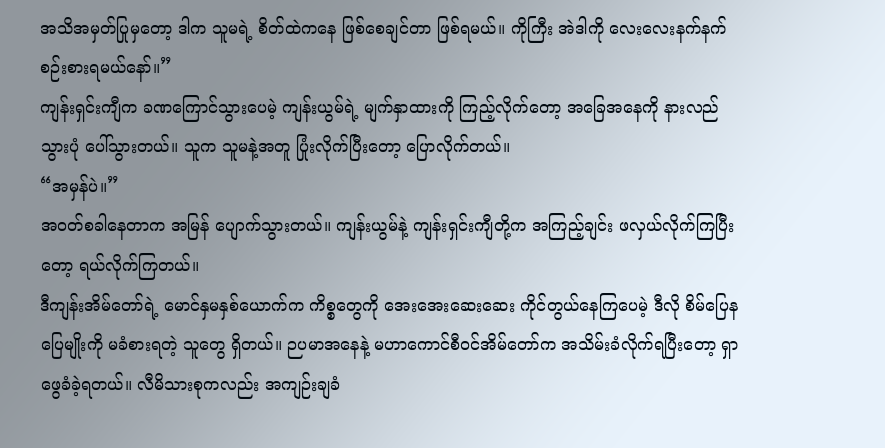အသိအမှတ်ပြုမှတော့ ဒါက သူမရဲ့ စိတ်ထဲကနေ ဖြစ်စေချင်တာ ဖြစ်ရမယ်။ ကိုကြီး အဲဒါကို လေးလေးနက်နက် စဉ်းစားရမယ်နော်။”
ကျန်းရှင်းကျီက ခဏကြောင်သွားပေမဲ့ ကျန်းယွမ်ရဲ့ မျက်နှာထားကို ကြည့်လိုက်တော့ အခြေအနေကို နားလည်သွားပုံ ပေါ်သွားတယ်။ သူက သူမနဲ့အတူ ပြုံးလိုက်ပြီးတော့ ပြောလိုက်တယ်။
“အမှန်ပဲ။”
အဝတ်စခါနေတာက အမြန် ပျောက်သွားတယ်။ ကျန်းယွမ်နဲ့ ကျန်းရှင်းကျီတို့က အကြည့်ချင်း ဖလှယ်လိုက်ကြပြီးတော့ ရယ်လိုက်ကြတယ်။
ဒီကျန်းအိမ်တော်ရဲ့ မောင်နှမနှစ်ယောက်က ကိစ္စတွေကို အေးအေးဆေးဆေး ကိုင်တွယ်နေကြပေမဲ့ ဒီလို စိမ်ပြေနပြေမျိုးကို မခံစားရတဲ့ သူတွေ ရှိတယ်။ ဉပမာအနေနဲ့ မဟာကောင်စီဝင်အိမ်တော်က အသိမ်းခံလိုက်ရပြီးတော့ ရှာဖွေခံခဲ့ရတယ်။ လီမိသားစုကလည်း အကျဉ်းချခံ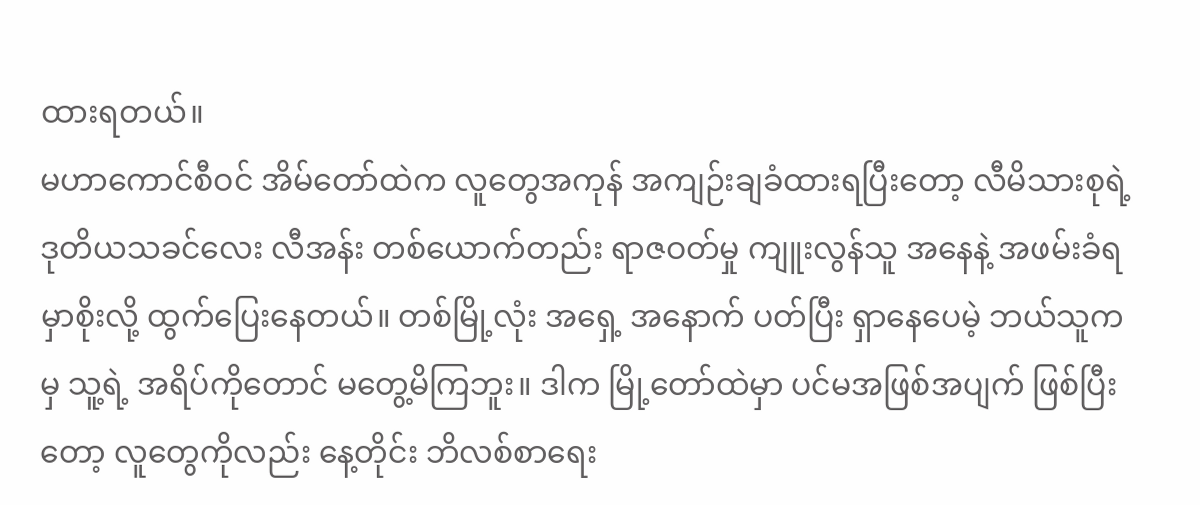ထားရတယ်။
မဟာကောင်စီဝင် အိမ်တော်ထဲက လူတွေအကုန် အကျဉ်းချခံထားရပြီးတော့ လီမိသားစုရဲ့ ဒုတိယသခင်လေး လီအန်း တစ်ယောက်တည်း ရာဇဝတ်မှု ကျူးလွန်သူ အနေနဲ့ အဖမ်းခံရမှာစိုးလို့ ထွက်ပြေးနေတယ်။ တစ်မြို့လုံး အရှေ့ အနောက် ပတ်ပြီး ရှာနေပေမဲ့ ဘယ်သူကမှ သူ့ရဲ့ အရိပ်ကိုတောင် မတွေ့မိကြဘူး။ ဒါက မြို့တော်ထဲမှာ ပင်မအဖြစ်အပျက် ဖြစ်ပြီးတော့ လူတွေကိုလည်း နေ့တိုင်း ဘိလစ်စာရေး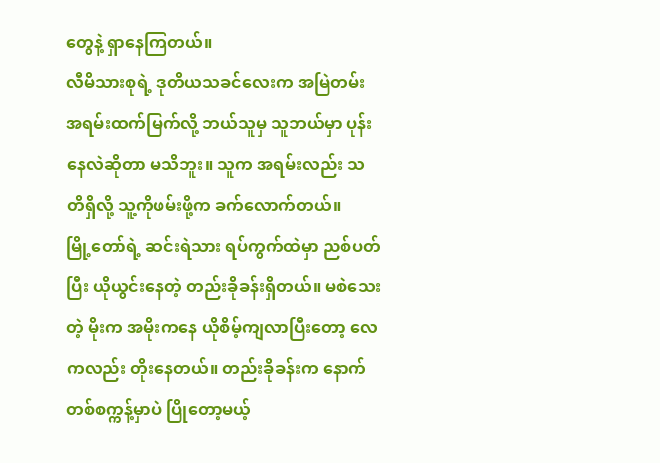တွေနဲ့ ရှာနေကြတယ်။
လီမိသားစုရဲ့ ဒုတိယသခင်လေးက အမြဲတမ်း အရမ်းထက်မြက်လို့ ဘယ်သူမှ သူဘယ်မှာ ပုန်းနေလဲဆိုတာ မသိဘူး။ သူက အရမ်းလည်း သတိရှိလို့ သူ့ကိုဖမ်းဖို့က ခက်လောက်တယ်။
မြို့တော်ရဲ့ ဆင်းရဲသား ရပ်ကွက်ထဲမှာ ညစ်ပတ်ပြီး ယိုယွင်းနေတဲ့ တည်းခိုခန်းရှိတယ်။ မစဲသေးတဲ့ မိုးက အမိုးကနေ ယိုစိမ့်ကျလာပြီးတော့ လေကလည်း တိုးနေတယ်။ တည်းခိုခန်းက နောက်တစ်စက္ကန့်မှာပဲ ပြိုတော့မယ့်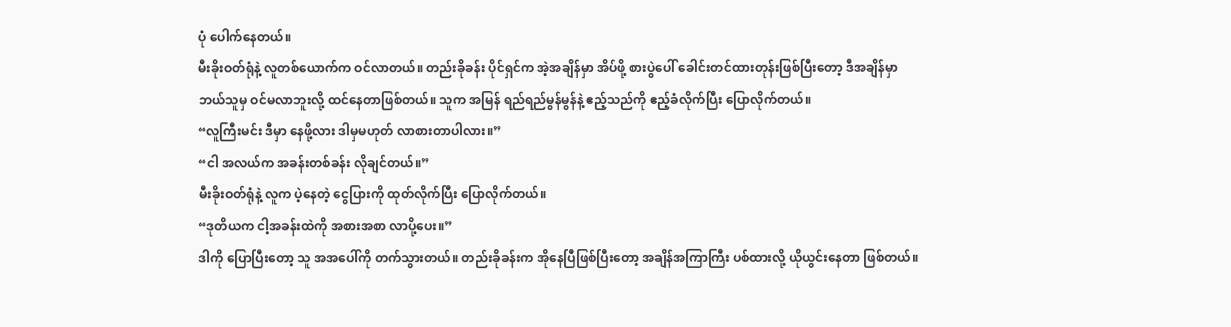ပုံ ပေါက်နေတယ်။
မီးခိုးဝတ်ရုံနဲ့ လူတစ်ယောက်က ဝင်လာတယ်။ တည်းခိုခန်း ပိုင်ရှင်က အဲ့အချိန်မှာ အိပ်ဖို့ စားပွဲပေါ် ခေါင်းတင်ထားတုန်းဖြစ်ပြီးတော့ ဒီအချိန်မှာ ဘယ်သူမှ ဝင်မလာဘူးလို့ ထင်နေတာဖြစ်တယ်။ သူက အမြန် ရည်ရည်မွန်မွန်နဲ့ ဧည့်သည်ကို ဧည့်ခံလိုက်ပြီး ပြောလိုက်တယ်။
“လူကြီးမင်း ဒီမှာ နေဖို့လား ဒါမှမဟုတ် လာစားတာပါလား။”
“ငါ အလယ်က အခန်းတစ်ခန်း လိုချင်တယ်။”
မီးခိုးဝတ်ရုံနဲ့ လူက ပဲ့နေတဲ့ ငွေပြားကို ထုတ်လိုက်ပြီး ပြောလိုက်တယ်။
“ဒုတိယက ငါ့အခန်းထဲကို အစားအစာ လာပို့ပေး။”
ဒါကို ပြောပြီးတော့ သူ အအပေါ်ကို တက်သွားတယ်။ တည်းခိုခန်းက အိုနေပြီဖြစ်ပြီးတော့ အချိန်အကြာကြီး ပစ်ထားလို့ ယိုယွင်းနေတာ ဖြစ်တယ်။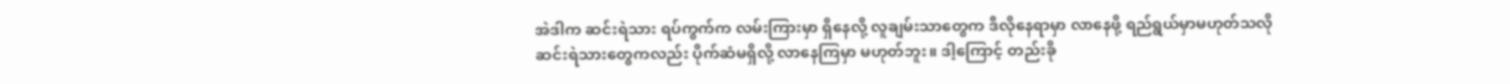အဲဒါက ဆင်းရဲသား ရပ်ကွက်က လမ်းကြားမှာ ရှိနေလို့ လူချမ်းသာတွေက ဒီလိုနေရာမှာ လာနေဖို့ ရည်ရွယ်မှာမဟုတ်သလို ဆင်းရဲသားတွေကလည်း ပိုက်ဆံမရှိလို့ လာနေကြမှာ မဟုတ်ဘူး။ ဒါ့ကြောင့် တည်းခို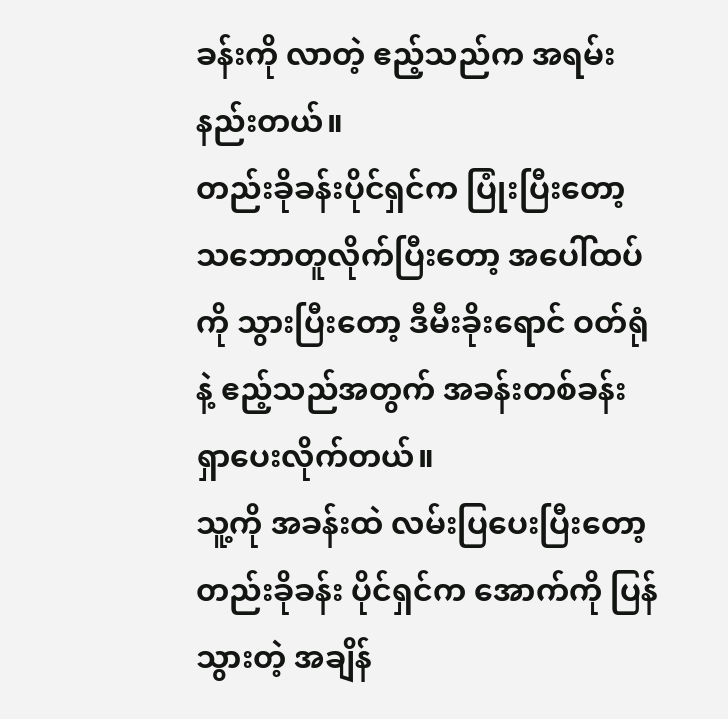ခန်းကို လာတဲ့ ဧည့်သည်က အရမ်းနည်းတယ်။
တည်းခိုခန်းပိုင်ရှင်က ပြုံးပြီးတော့ သဘောတူလိုက်ပြီးတော့ အပေါ်ထပ်ကို သွားပြီးတော့ ဒီမီးခိုးရောင် ဝတ်ရုံနဲ့ ဧည့်သည်အတွက် အခန်းတစ်ခန်း ရှာပေးလိုက်တယ်။
သူ့ကို အခန်းထဲ လမ်းပြပေးပြီးတော့ တည်းခိုခန်း ပိုင်ရှင်က အောက်ကို ပြန်သွားတဲ့ အချိန်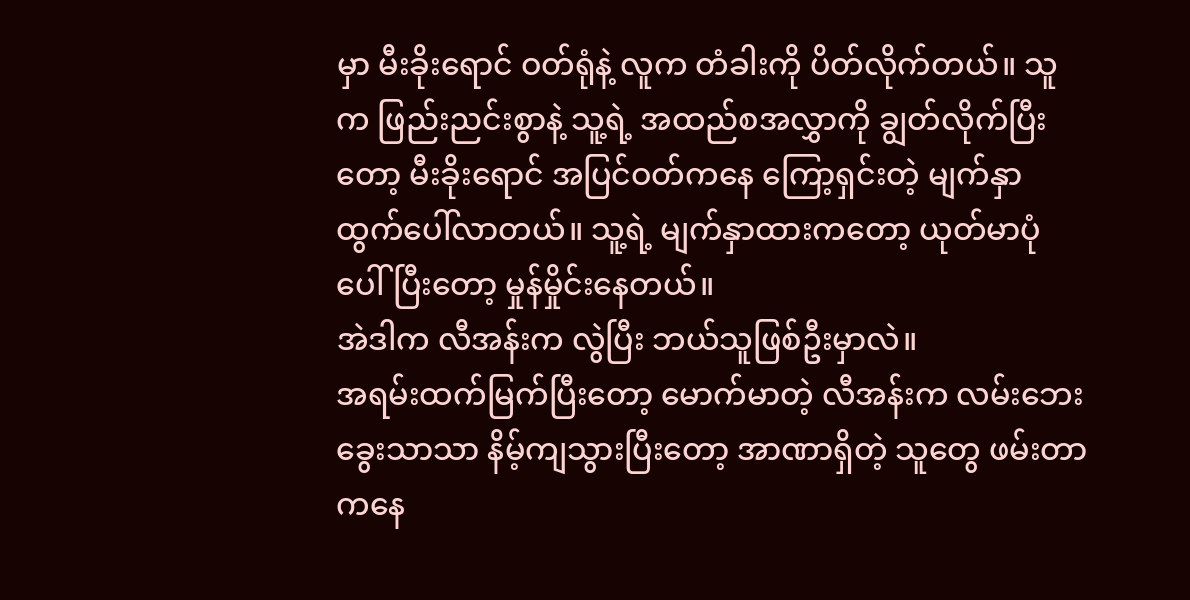မှာ မီးခိုးရောင် ဝတ်ရုံနဲ့ လူက တံခါးကို ပိတ်လိုက်တယ်။ သူက ဖြည်းညင်းစွာနဲ့ သူ့ရဲ့ အထည်စအလွှာကို ချွတ်လိုက်ပြီးတော့ မီးခိုးရောင် အပြင်ဝတ်ကနေ ကြော့ရှင်းတဲ့ မျက်နှာ ထွက်ပေါ်လာတယ်။ သူ့ရဲ့ မျက်နှာထားကတော့ ယုတ်မာပုံ ပေါ်ပြီးတော့ မှုန်မှိုင်းနေတယ်။
အဲဒါက လီအန်းက လွဲပြီး ဘယ်သူဖြစ်ဦးမှာလဲ။
အရမ်းထက်မြက်ပြီးတော့ မောက်မာတဲ့ လီအန်းက လမ်းဘေးခွေးသာသာ နိမ့်ကျသွားပြီးတော့ အာဏာရှိတဲ့ သူတွေ ဖမ်းတာကနေ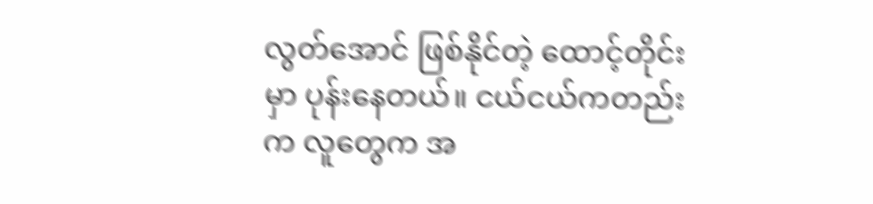လွတ်အောင် ဖြစ်နိုင်တဲ့ ထောင့်တိုင်းမှာ ပုန်းနေတယ်။ ငယ်ငယ်ကတည်းက လူတွေက အ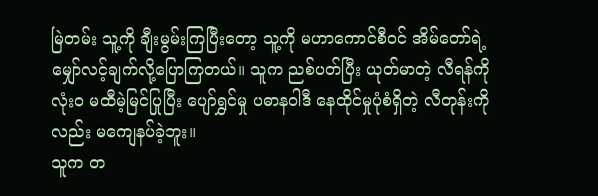မြဲတမ်း သူ့ကို ချီးမွမ်းကြပြီးတော့ သူ့ကို မဟာကောင်စီဝင် အိမ်တော်ရဲ့ မျှော်လင့်ချက်လို့ပြောကြတယ်။ သူက ညစ်ပတ်ပြီး ယုတ်မာတဲ့ လီရန်ကို လုံးဝ မထီမဲ့မြင်ပြုပြီး ပျော်ရွှင်မှု ပဓာနဝါဒီ နေထိုင်မှုပုံစံရှိတဲ့ လီတုန်းကိုလည်း မကျေနပ်ခဲ့ဘူး။
သူက တ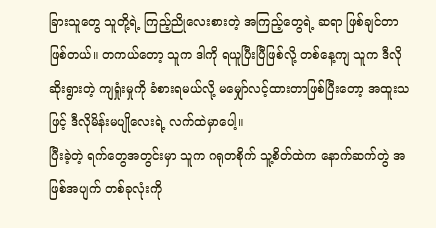ခြားသူတွေ သူတို့ရဲ့ ကြည့်ညိုလေးစားတဲ့ အကြည့်တွေရဲ့ ဆရာ ဖြစ်ချင်တာ ဖြစ်တယ်။ တကယ်တော့ သူက ဒါကို ရယူပြီးပြီဖြစ်လို့ တစ်နေ့ကျ သူက ဒီလို ဆိုးရွားတဲ့ ကျရှုံးမှုကို ခံစားရမယ်လို့ မမျှော်လင့်ထားတာဖြစ်ပြီးတော့ အထူးသဖြင့် ဒီလိုမိန်းမပျိုလေးရဲ့ လက်ထဲမှာပေါ့။
ပြီးခဲ့တဲ့ ရက်‌တွေအတွင်းမှာ သူက ဂရုတစိုက် သူ့စိတ်ထဲက နောက်ဆက်တွဲ အဖြစ်အပျက် တစ်ခုလုံးကို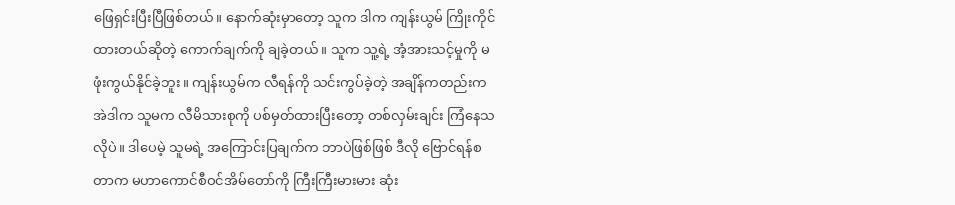ဖြေရှင်းပြီးပြီဖြစ်တယ်။ နောက်ဆုံးမှာတော့ သူက ဒါက ကျန်းယွမ် ကြိုးကိုင်ထားတယ်ဆိုတဲ့ ကောက်ချက်ကို ချခဲ့တယ်။ သူက သူ့ရဲ့ အံ့အားသင့်မှုကို မဖုံးကွယ်နိုင်ခဲ့ဘူး။ ကျန်းယွမ်က လီရန်ကို သင်းကွပ်ခဲ့တဲ့ အချိန်ကတည်းက အဲဒါက သူမက လီမိသားစုကို ပစ်မှတ်ထားပြီးတော့ တစ်လှမ်းချင်း ကြံနေသလိုပဲ။ ဒါပေမဲ့ သူမရဲ့ အကြောင်းပြချက်က ဘာပဲဖြစ်ဖြစ် ဒီလို ဗြောင်ရန်စတာက မဟာကောင်စီဝင်အိမ်တော်ကို ကြီးကြီးမားမား ဆုံး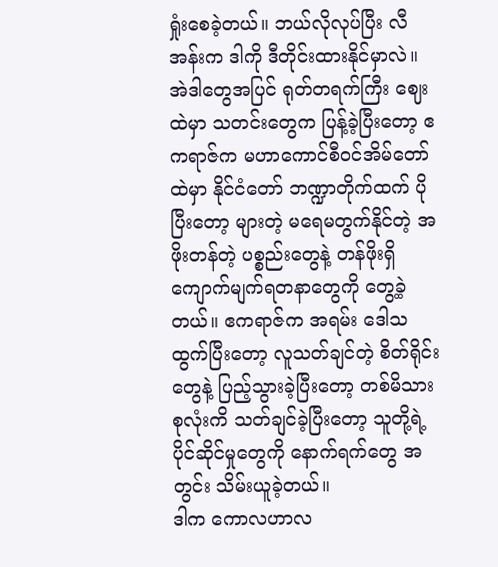ရှုံးစေခဲ့တယ်။ ဘယ်လိုလုပ်ပြီး လီအန်းက ဒါကို ဒီတိုင်းထားနိုင်မှာလဲ။
အဲဒါတွေအပြင် ရုတ်တရက်ကြီး ဈေးထဲမှာ သတင်းတွေက ပြန့်ခဲ့ပြီးတော့ ဧကရာဇ်က မဟာကောင်စီဝင်အိမ်တော်ထဲမှာ နိုင်ငံတော် ဘဏ္ဍာတိုက်ထက် ပိုပြီးတော့ များတဲ့ မရေမတွက်နိုင်တဲ့ အဖိုးတန်တဲ့ ပစ္စည်းတွေနဲ့ တန်ဖိုးရှိ ကျောက်မျက်ရတနာတွေကို တွေ့ခဲ့တယ်။ ဧကရာဇ်က အရမ်း ဒေါသထွက်ပြီးတော့ လူသတ်ချင်တဲ့ စိတ်ရိုင်းတွေနဲ့ ပြည့်သွားခဲ့ပြီးတော့ တစ်မိသားစုလုံးကိ သတ်ချင်ခဲ့ပြီးတော့ သူတို့ရဲ့ ပိုင်ဆိုင်မှုတွေကို နောက်ရက်တွေ အတွင်း သိမ်းယူခဲ့တယ်။
ဒါက ကောလဟာလ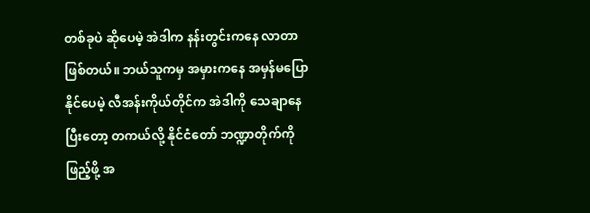တစ်ခုပဲ ဆိုပေမဲ့ အဲဒါက နန်းတွင်းကနေ လာတာဖြစ်တယ်။ ဘယ်သူကမှ အမှားကနေ အမှန်မပြောနိုင်ပေမဲ့ လီအန်းကိုယ်တိုင်က အဲဒါကို သေချာနေပြီးတော့ တကယ်လို့ နိုင်ငံတော် ဘဏ္ဍာတိုက်ကို ဖြည့်ဖို့ အ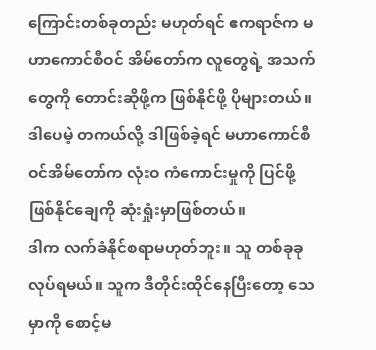ကြောင်းတစ်ခုတည်း မဟုတ်ရင် ဧကရာဇ်က မဟာကောင်စီဝင် အိမ်တော်က လူတွေရဲ့ အသက်တွေကို တောင်းဆိုဖို့က ဖြစ်နိုင်ဖို့ ပိုများတယ်။
ဒါပေမဲ့ တကယ်လို့ ဒါဖြစ်ခဲ့ရင် မဟာကောင်စီဝင်အိမ်တော်က လုံးဝ ကံကောင်းမှုကို ပြင်ဖို့ ဖြစ်နိုင်ချေကို ဆုံးရှုံးမှာဖြစ်တယ်။
ဒါက လက်ခံနိုင်စရာမဟုတ်ဘူး။ သူ တစ်ခုခု လုပ်ရမယ်။ သူက ဒီတိုင်းထိုင်နေပြီးတော့ သေမှာကို စောင့်မ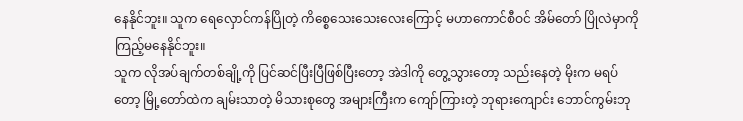နေနိုင်ဘူး။ သူက ရေလှောင်ကန်ပြိုတဲ့ ကိစ္စေသေးသေးလေးကြောင့် မဟာကောင်စီဝင် အိမ်တော် ပြိုလဲမှာကို ကြည့်မနေနိုင်ဘူး။
သူက လိုအပ်ချက်တစ်ချို့ကို ပြင်ဆင်ပြီးပြီဖြစ်ပြီးတော့ အဲဒါကို တွေ့သွားတော့ သည်းနေတဲ့ မိုးက မရပ်တော့ မြို့တော်ထဲက ချမ်းသာတဲ့ မိသားစုတွေ အများကြီးက ကျော်ကြားတဲ့ ဘုရားကျောင်း ဘောင်ကွမ်းဘု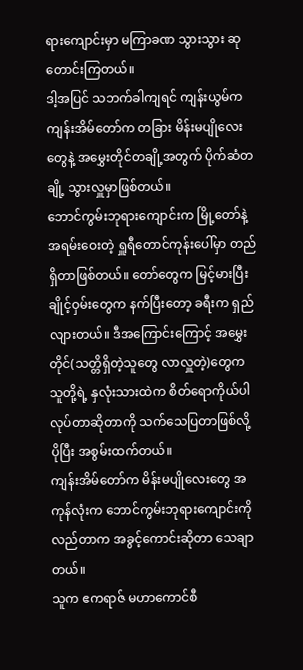ရားကျောင်းမှာ မကြာခဏ သွားသွား ဆုတောင်းကြတယ်။
ဒါ့အပြင် သဘက်ခါကျရင် ကျန်းယွမ်က ကျန်းအိမ်တော်က တခြား မိန်းမပျိုလေးတွေနဲ့ အမွှေးတိုင်တချို့အတွက် ပိုက်ဆံတချို့ သွားလှူမှာဖြစ်တယ်။
ဘောင်ကွမ်းဘုရားကျောင်းက မြို့တော်နဲ့ အရမ်းဝေးတဲ့ ရှူရီတောင်ကုန်းပေါ်မှာ တည်ရှိတာဖြစ်တယ်။ တော်တွေက မြင့်မားပြီး ချိုင့်ဝှမ်းတွေက နက်ပြီးတော့ ခရီးက ရှည်လျားတယ်။ ဒီအကြောင်းကြောင့် အမွှေးတိုင်(သတ္တိရှိတဲ့သူတွေ လာလှူတဲ့)တွေက သူတို့ရဲ့ နှလုံးသားထဲက စိတ်ရောကိုယ်ပါ လုပ်တာဆိုတာကို သက်သေပြတာဖြစ်လို့ ပိုပြီး အစွမ်းထက်တယ်။
ကျန်းအိမ်တော်က မိန်းမပျိုလေးတွေ အကုန်လုံးက ဘောင်ကွမ်းဘုရားကျောင်းကို လည်တာက အခွင့်ကောင်းဆိုတာ သေချာတယ်။
သူက ဧကရာဇ် မဟာကောင်စီ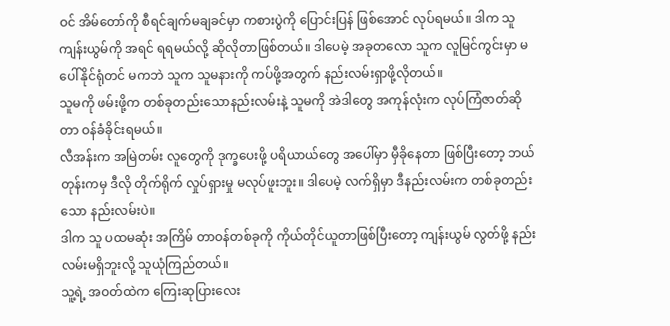ဝင် အိမ်တော်ကို စီရင်ချက်မချခင်မှာ ကစားပွဲကို ပြောင်းပြန် ဖြစ်အောင် လုပ်ရမယ်။ ဒါက သူ ကျန်းယွမ်ကို အရင် ရရမယ်လို့ ဆိုလိုတာဖြစ်တယ်။ ဒါပေမဲ့ အခုတလော သူက လူမြင်ကွင်းမှာ မပေါ်နိုင်ရုံတင် မကဘဲ သူက သူမနားကို ကပ်ဖို့အတွက် နည်းလမ်းရှာဖို့လိုတယ်။
သူမကို ဖမ်းဖို့က တစ်ခုတည်းသောနည်းလမ်းနဲ့ သူမကို အဲဒါတွေ အကုန်လုံးက လုပ်ကြံဇာတ်ဆိုတာ ဝန်ခံခိုင်းရမယ်။
လီအန်းက အမြဲတမ်း လူတွေကို ဒုက္ခပေးဖို့ ပရိယာယ်တွေ အပေါ်မှာ မှီခိုနေတာ ဖြစ်ပြီးတော့ ဘယ်တုန်းကမှ ဒီလို တိုက်ရိုက် လှုပ်ရှားမှု မလုပ်ဖူးဘူး။ ဒါပေမဲ့ လက်ရှိမှာ ဒီနည်းလမ်းက တစ်ခုတည်းသော နည်းလမ်းပဲ။
ဒါက သူ ပထမဆုံး အကြိမ် တာဝန်တစ်ခုကို ကိုယ်တိုင်ယူတာဖြစ်ပြီးတော့ ကျန်းယွမ် လွတ်ဖို့ နည်းလမ်းမရှိဘူးလို့ သူယုံကြည်တယ်။
သူ့ရဲ့ အဝတ်ထဲက ကြေးဆုပြားလေး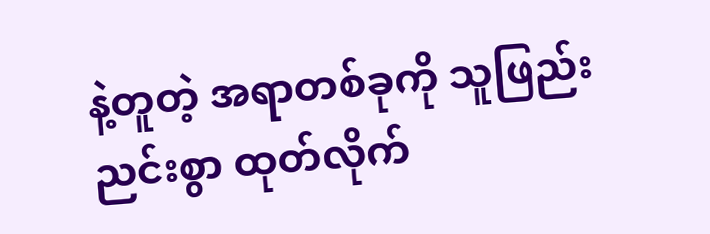နဲ့တူတဲ့ အရာတစ်ခုကို သူဖြည်းညင်းစွာ ထုတ်လိုက်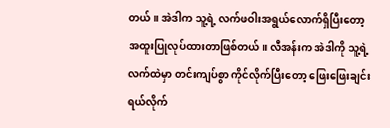တယ်။ အဲဒါက သူ့ရဲ့ လက်ဖဝါးအရွယ်လောက်ရှိပြီးတော့ အထူးပြုလုပ်ထားတာဖြစ်တယ်။ လီအန်းက အဲဒါကို သူ့ရဲ့ လက်ထဲမှာ တင်းကျပ်စွာ ကိုင်လိုက်ပြီးတော့ ဖြေးဖြေးချင်း ရယ်လိုက်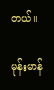တယ်။

မုန်းမာန်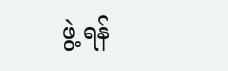ဖွဲ့ ရန်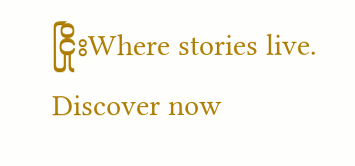ငြိုးWhere stories live. Discover now